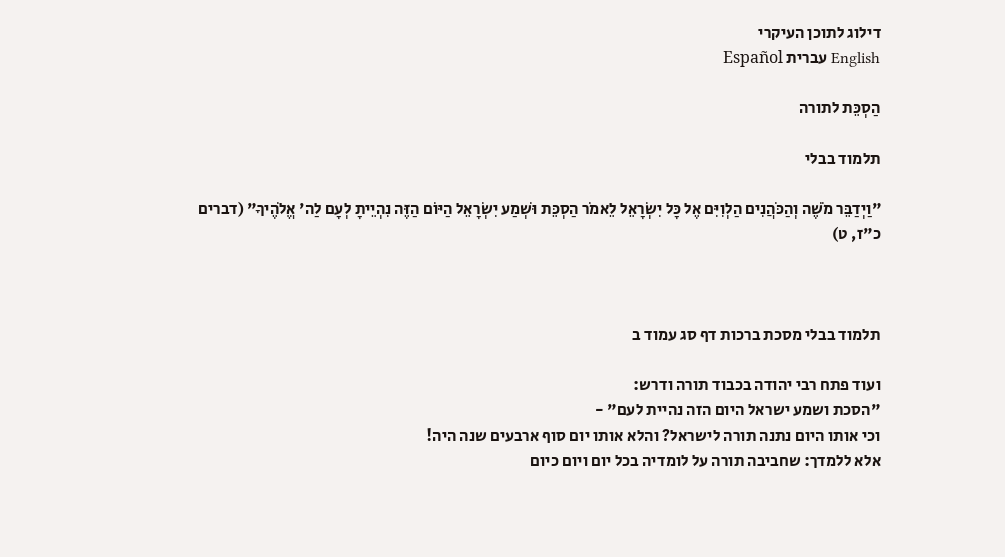דילוג לתוכן העיקרי
English עברית Español

הַסְכֵּת לתורה

תלמוד בבלי

"וַיְדַבֵּר מֹשֶׁה וְהַכֹּהֲנִים הַלְוִיִּם אֶל כָּל יִשְׂרָאֵל לֵאמֹר הַסְכֵּת וּשְׁמַע יִשְׂרָאֵל הַיּוֹם הַזֶּה נִהְיֵיתָ לְעָם לַה' אֱלֹהֶיךָ" (דברים כ"ז, ט)



תלמוד בבלי מסכת ברכות דף סג עמוד ב

ועוד פתח רבי יהודה בכבוד תורה ודרש:
"הסכת ושמע ישראל היום הזה נהיית לעם" -
וכי אותו היום נתנה תורה לישראל? והלא אותו יום סוף ארבעים שנה היה!
אלא ללמדך: שחביבה תורה על לומדיה בכל יום ויום כיום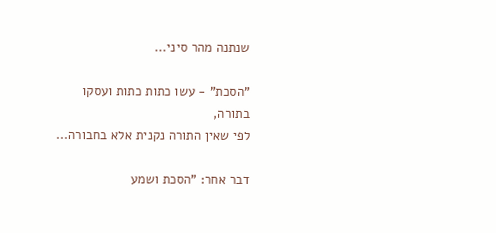שנתנה מהר סיני...

"הסכת" - עשו כתות כתות ועסקו בתורה,
לפי שאין התורה נקנית אלא בחבורה...

דבר אחר: "הסכת ושמע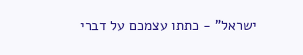ישראל" - כתתו עצמכם על דברי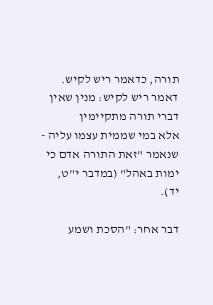תורה, כדאמר ריש לקיש.
דאמר ריש לקיש: מנין שאין דברי תורה מתקיימין
אלא במי שממית עצמו עליה -
שנאמר "זאת התורה אדם כי ימות באהל" (במדבר י"ט, יד).

דבר אחר: "הסכת ושמע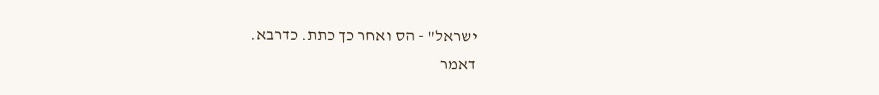ישראל" - הס ואחר כך כתת. כדרבא.
דאמר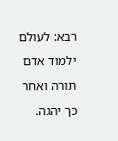רבא: לעולם ילמוד אדם תורה ואחר כך יהגה.